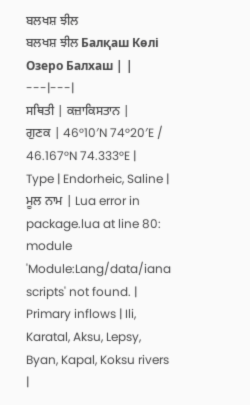ਬਲਖਸ਼ ਝੀਲ
ਬਲਖਸ਼ ਝੀਲ Балқаш Көлі Озеро Балхаш | |
---|---|
ਸਥਿਤੀ | ਕਜ਼ਾਕਿਸਤਾਨ |
ਗੁਣਕ | 46°10′N 74°20′E / 46.167°N 74.333°E |
Type | Endorheic, Saline |
ਮੂਲ ਨਾਮ | Lua error in package.lua at line 80: module 'Module:Lang/data/iana scripts' not found. |
Primary inflows | Ili, Karatal, Aksu, Lepsy, Byan, Kapal, Koksu rivers |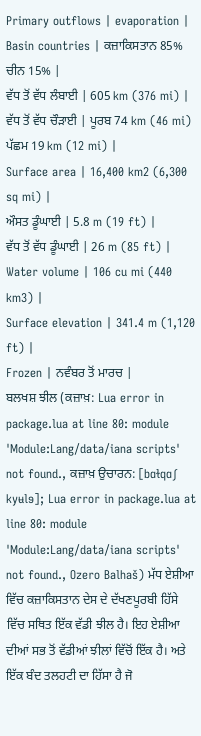Primary outflows | evaporation |
Basin countries | ਕਜ਼ਾਕਿਸਤਾਨ 85% ਚੀਨ 15% |
ਵੱਧ ਤੋਂ ਵੱਧ ਲੰਬਾਈ | 605 km (376 mi) |
ਵੱਧ ਤੋਂ ਵੱਧ ਚੌੜਾਈ | ਪੂਰਬ 74 km (46 mi) ਪੱਛਮ 19 km (12 mi) |
Surface area | 16,400 km2 (6,300 sq mi) |
ਔਸਤ ਡੂੰਘਾਈ | 5.8 m (19 ft) |
ਵੱਧ ਤੋਂ ਵੱਧ ਡੂੰਘਾਈ | 26 m (85 ft) |
Water volume | 106 cu mi (440 km3) |
Surface elevation | 341.4 m (1,120 ft) |
Frozen | ਨਵੰਬਰ ਤੋਂ ਮਾਰਚ |
ਬਲਖਸ਼ ਝੀਲ (ਕਜ਼ਾਖ਼: Lua error in package.lua at line 80: module 'Module:Lang/data/iana scripts' not found., ਕਜ਼ਾਖ਼ ਉਚਾਰਨ: [bɑɫqɑʃ kyʉlɘ]; Lua error in package.lua at line 80: module 'Module:Lang/data/iana scripts' not found., Ozero Balhaš) ਮੱਧ ਏਸ਼ੀਆ ਵਿੱਚ ਕਜ਼ਾਕਿਸਤਾਨ ਦੇਸ ਦੇ ਦੱਖਣਪੂਰਬੀ ਹਿੱਸੇ ਵਿੱਚ ਸਥਿਤ ਇੱਕ ਵੱਡੀ ਝੀਲ ਹੈ। ਇਹ ਏਸ਼ੀਆ ਦੀਆਂ ਸਭ ਤੋਂ ਵੱਡੀਆਂ ਝੀਲਾਂ ਵਿੱਚੋਂ ਇੱਕ ਹੈ। ਅਤੇ ਇੱਕ ਬੰਦ ਤਲਹਟੀ ਦਾ ਹਿੱਸਾ ਹੈ ਜੋ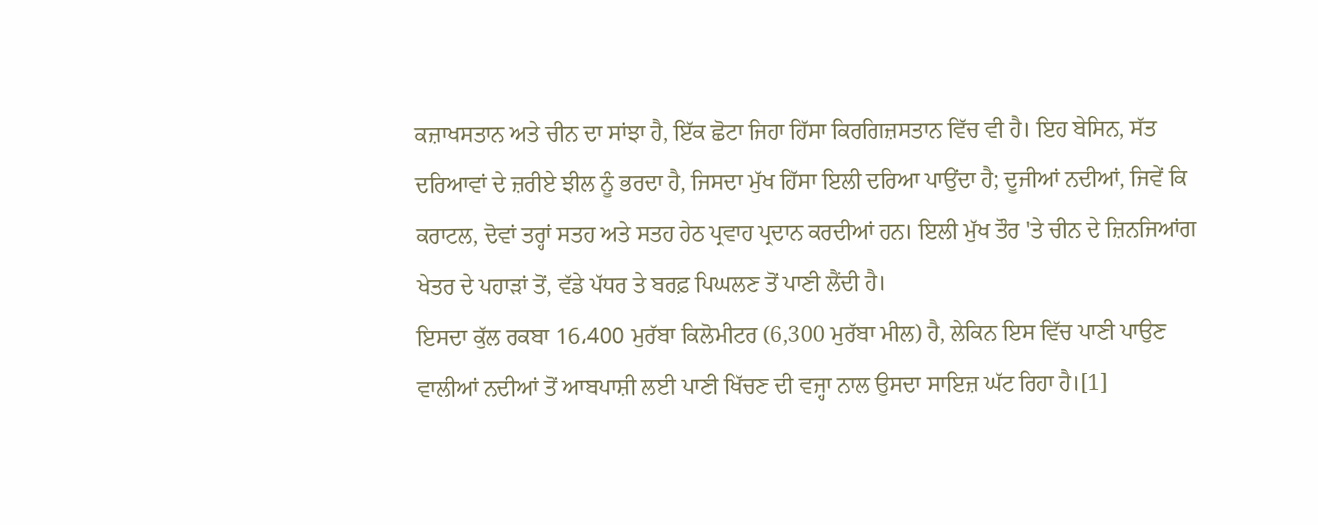ਕਜ਼ਾਖਸਤਾਨ ਅਤੇ ਚੀਨ ਦਾ ਸਾਂਝਾ ਹੈ, ਇੱਕ ਛੋਟਾ ਜਿਹਾ ਹਿੱਸਾ ਕਿਰਗਿਜ਼ਸਤਾਨ ਵਿੱਚ ਵੀ ਹੈ। ਇਹ ਬੇਸਿਨ, ਸੱਤ ਦਰਿਆਵਾਂ ਦੇ ਜ਼ਰੀਏ ਝੀਲ ਨੂੰ ਭਰਦਾ ਹੈ, ਜਿਸਦਾ ਮੁੱਖ ਹਿੱਸਾ ਇਲੀ ਦਰਿਆ ਪਾਉਂਦਾ ਹੈ; ਦੂਜੀਆਂ ਨਦੀਆਂ, ਜਿਵੇਂ ਕਿ ਕਰਾਟਲ, ਦੋਵਾਂ ਤਰ੍ਹਾਂ ਸਤਹ ਅਤੇ ਸਤਹ ਹੇਠ ਪ੍ਰਵਾਹ ਪ੍ਰਦਾਨ ਕਰਦੀਆਂ ਹਨ। ਇਲੀ ਮੁੱਖ ਤੌਰ 'ਤੇ ਚੀਨ ਦੇ ਜ਼ਿਨਜਿਆਂਗ ਖੇਤਰ ਦੇ ਪਹਾੜਾਂ ਤੋਂ, ਵੱਡੇ ਪੱਧਰ ਤੇ ਬਰਫ਼ ਪਿਘਲਣ ਤੋਂ ਪਾਣੀ ਲੈਂਦੀ ਹੈ।
ਇਸਦਾ ਕੁੱਲ ਰਕਬਾ 16،400 ਮੁਰੱਬਾ ਕਿਲੋਮੀਟਰ (6,300 ਮੁਰੱਬਾ ਮੀਲ) ਹੈ, ਲੇਕਿਨ ਇਸ ਵਿੱਚ ਪਾਣੀ ਪਾਉਣ ਵਾਲੀਆਂ ਨਦੀਆਂ ਤੋਂ ਆਬਪਾਸ਼ੀ ਲਈ ਪਾਣੀ ਖਿੱਚਣ ਦੀ ਵਜ੍ਹਾ ਨਾਲ ਉਸਦਾ ਸਾਇਜ਼ ਘੱਟ ਰਿਹਾ ਹੈ।[1]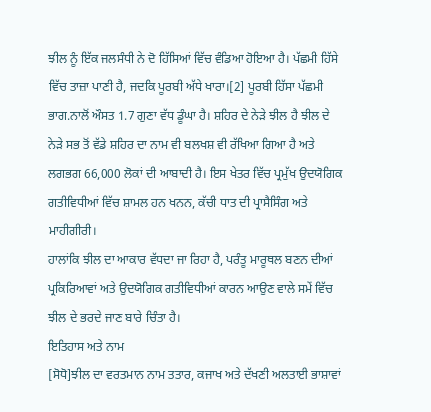ਝੀਲ ਨੂੰ ਇੱਕ ਜਲਸੰਧੀ ਨੇ ਦੋ ਹਿੱਸਿਆਂ ਵਿੱਚ ਵੰਡਿਆ ਹੋਇਆ ਹੈ। ਪੱਛਮੀ ਹਿੱਸੇ ਵਿੱਚ ਤਾਜ਼ਾ ਪਾਣੀ ਹੈ, ਜਦਕਿ ਪੂਰਬੀ ਅੱਧੇ ਖਾਰਾ।[2] ਪੂਰਬੀ ਹਿੱਸਾ ਪੱਛਮੀ ਭਾਗ.ਨਾਲੋਂ ਔਸਤ 1.7 ਗੁਣਾ ਵੱਧ ਡੂੰਘਾ ਹੈ। ਸ਼ਹਿਰ ਦੇ ਨੇੜੇ ਝੀਲ ਹੈ ਝੀਲ ਦੇ ਨੇੜੇ ਸਭ ਤੋਂ ਵੱਡੇ ਸ਼ਹਿਰ ਦਾ ਨਾਮ ਵੀ ਬਲਖਸ਼ ਵੀ ਰੱਖਿਆ ਗਿਆ ਹੈ ਅਤੇ ਲਗਭਗ 66,000 ਲੋਕਾਂ ਦੀ ਆਬਾਦੀ ਹੈ। ਇਸ ਖੇਤਰ ਵਿੱਚ ਪ੍ਰਮੁੱਖ ਉਦਯੋਗਿਕ ਗਤੀਵਿਧੀਆਂ ਵਿੱਚ ਸ਼ਾਮਲ ਹਨ ਖਨਨ, ਕੱਚੀ ਧਾਤ ਦੀ ਪ੍ਰਾਸੈਸਿੰਗ ਅਤੇ ਮਾਹੀਗੀਰੀ।
ਹਾਲਾਂਕਿ ਝੀਲ ਦਾ ਆਕਾਰ ਵੱਧਦਾ ਜਾ ਰਿਹਾ ਹੈ, ਪਰੰਤੂ ਮਾਰੂਥਲ ਬਣਨ ਦੀਆਂ ਪ੍ਰਕਿਰਿਆਵਾਂ ਅਤੇ ਉਦਯੋਗਿਕ ਗਤੀਵਿਧੀਆਂ ਕਾਰਨ ਆਉਣ ਵਾਲੇ ਸਮੇਂ ਵਿੱਚ ਝੀਲ ਦੇ ਭਰਦੇ ਜਾਣ ਬਾਰੇ ਚਿੰਤਾ ਹੈ।
ਇਤਿਹਾਸ ਅਤੇ ਨਾਮ
[ਸੋਧੋ]ਝੀਲ ਦਾ ਵਰਤਮਾਨ ਨਾਮ ਤਤਾਰ, ਕਜਾਖ ਅਤੇ ਦੱਖਣੀ ਅਲਤਾਈ ਭਾਸ਼ਾਵਾਂ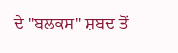ਦੇ "ਬਲਕਸ" ਸ਼ਬਦ ਤੋਂ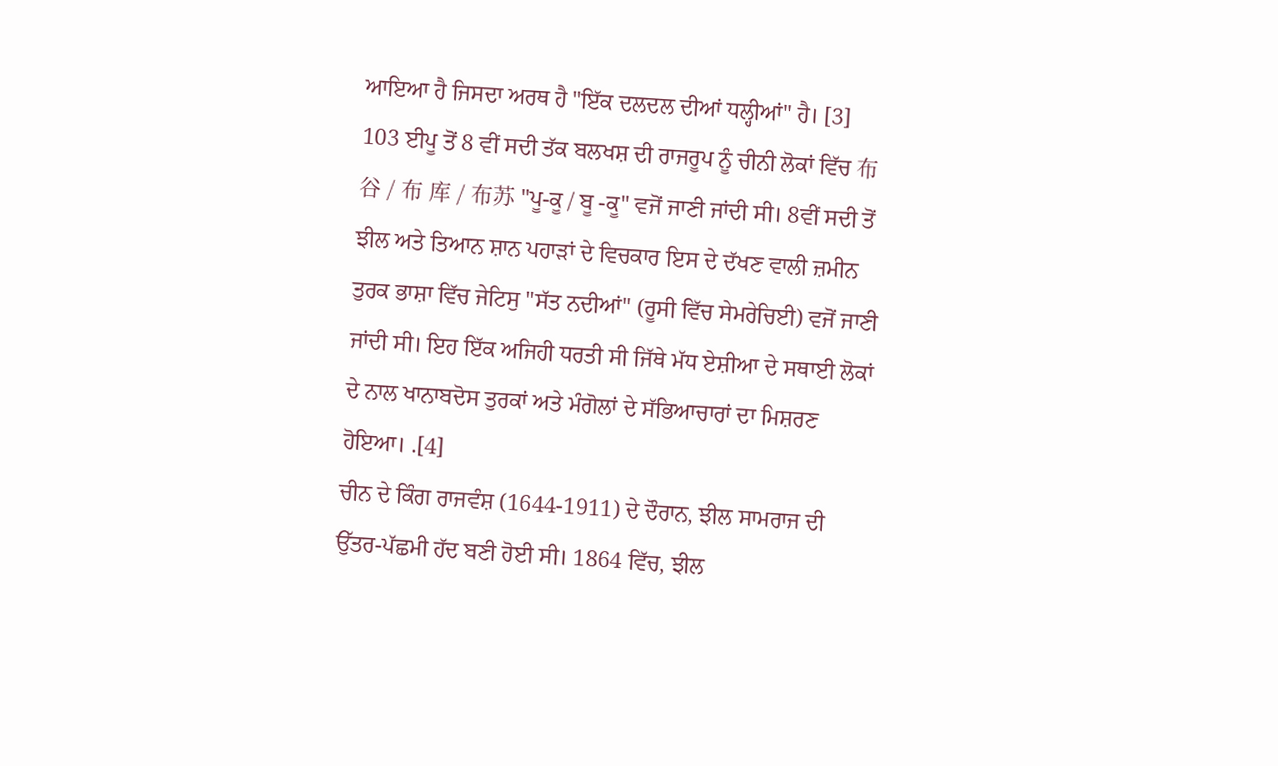ਆਇਆ ਹੈ ਜਿਸਦਾ ਅਰਥ ਹੈ "ਇੱਕ ਦਲਦਲ ਦੀਆਂ ਧਲ੍ਹੀਆਂ" ਹੈ। [3]
103 ਈਪੂ ਤੋਂ 8 ਵੀਂ ਸਦੀ ਤੱਕ ਬਲਖਸ਼ ਦੀ ਰਾਜਰੂਪ ਨੂੰ ਚੀਨੀ ਲੋਕਾਂ ਵਿੱਚ 布谷 / 布 库 / 布苏 "ਪੂ-ਕੂ / ਬੂ -ਕੂ" ਵਜੋਂ ਜਾਣੀ ਜਾਂਦੀ ਸੀ। 8ਵੀਂ ਸਦੀ ਤੋਂ ਝੀਲ ਅਤੇ ਤਿਆਨ ਸ਼ਾਨ ਪਹਾੜਾਂ ਦੇ ਵਿਚਕਾਰ ਇਸ ਦੇ ਦੱਖਣ ਵਾਲੀ ਜ਼ਮੀਨ ਤੁਰਕ ਭਾਸ਼ਾ ਵਿੱਚ ਜੇਟਿਸੁ "ਸੱਤ ਨਦੀਆਂ" (ਰੂਸੀ ਵਿੱਚ ਸੇਮਰੇਚਿਈ) ਵਜੋਂ ਜਾਣੀ ਜਾਂਦੀ ਸੀ। ਇਹ ਇੱਕ ਅਜਿਹੀ ਧਰਤੀ ਸੀ ਜਿੱਥੇ ਮੱਧ ਏਸ਼ੀਆ ਦੇ ਸਥਾਈ ਲੋਕਾਂ ਦੇ ਨਾਲ ਖਾਨਾਬਦੋਸ ਤੁਰਕਾਂ ਅਤੇ ਮੰਗੋਲਾਂ ਦੇ ਸੱਭਿਆਚਾਰਾਂ ਦਾ ਮਿਸ਼ਰਣ ਹੋਇਆ। .[4]
ਚੀਨ ਦੇ ਕਿੰਗ ਰਾਜਵੰਸ਼ (1644-1911) ਦੇ ਦੌਰਾਨ, ਝੀਲ ਸਾਮਰਾਜ ਦੀ ਉੱਤਰ-ਪੱਛਮੀ ਹੱਦ ਬਣੀ ਹੋਈ ਸੀ। 1864 ਵਿੱਚ, ਝੀਲ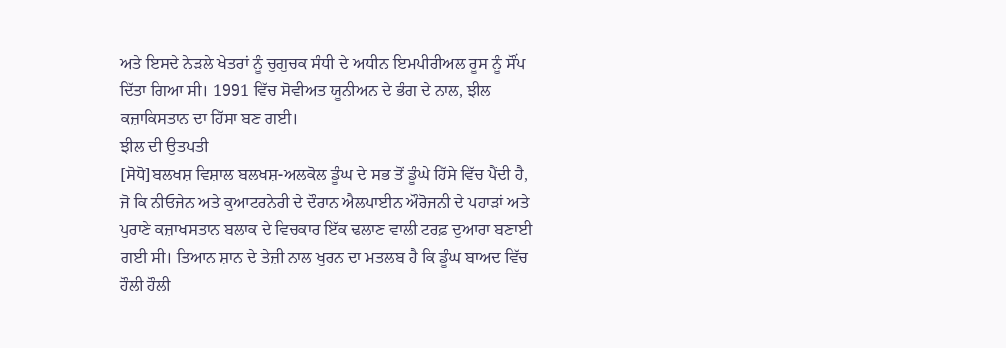ਅਤੇ ਇਸਦੇ ਨੇੜਲੇ ਖੇਤਰਾਂ ਨੂੰ ਚੁਗੁਚਕ ਸੰਧੀ ਦੇ ਅਧੀਨ ਇਮਪੀਰੀਅਲ ਰੂਸ ਨੂੰ ਸੌਂਪ ਦਿੱਤਾ ਗਿਆ ਸੀ। 1991 ਵਿੱਚ ਸੋਵੀਅਤ ਯੂਨੀਅਨ ਦੇ ਭੰਗ ਦੇ ਨਾਲ, ਝੀਲ ਕਜ਼ਾਕਿਸਤਾਨ ਦਾ ਹਿੱਸਾ ਬਣ ਗਈ।
ਝੀਲ ਦੀ ਉਤਪਤੀ
[ਸੋਧੋ]ਬਲਖਸ਼ ਵਿਸ਼ਾਲ ਬਲਖਸ਼-ਅਲਕੋਲ ਡੂੰਘ ਦੇ ਸਭ ਤੋਂ ਡੂੰਘੇ ਹਿੱਸੇ ਵਿੱਚ ਪੈਂਦੀ ਹੈ, ਜੋ ਕਿ ਨੀਓਜੇਨ ਅਤੇ ਕੁਆਟਰਨੇਰੀ ਦੇ ਦੌਰਾਨ ਐਲਪਾਈਨ ਔਰੋਜਨੀ ਦੇ ਪਹਾੜਾਂ ਅਤੇ ਪੁਰਾਣੇ ਕਜ਼ਾਖਸਤਾਨ ਬਲਾਕ ਦੇ ਵਿਚਕਾਰ ਇੱਕ ਢਲਾਣ ਵਾਲੀ ਟਰਫ਼ ਦੁਆਰਾ ਬਣਾਈ ਗਈ ਸੀ। ਤਿਆਨ ਸ਼ਾਨ ਦੇ ਤੇਜ਼ੀ ਨਾਲ ਖੁਰਨ ਦਾ ਮਤਲਬ ਹੈ ਕਿ ਡੂੰਘ ਬਾਅਦ ਵਿੱਚ ਹੌਲੀ ਹੌਲੀ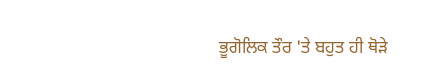ਭੂਗੋਲਿਕ ਤੌਰ 'ਤੇ ਬਹੁਤ ਹੀ ਥੋੜੇ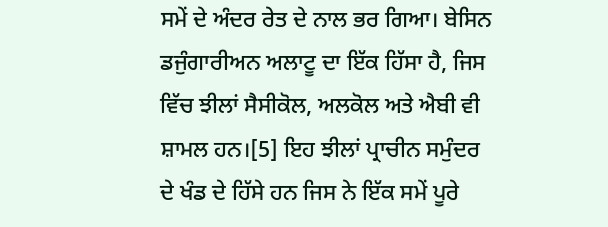ਸਮੇਂ ਦੇ ਅੰਦਰ ਰੇਤ ਦੇ ਨਾਲ ਭਰ ਗਿਆ। ਬੇਸਿਨ ਡਜੁੰਗਾਰੀਅਨ ਅਲਾਟੂ ਦਾ ਇੱਕ ਹਿੱਸਾ ਹੈ, ਜਿਸ ਵਿੱਚ ਝੀਲਾਂ ਸੈਸੀਕੋਲ, ਅਲਕੋਲ ਅਤੇ ਐਬੀ ਵੀ ਸ਼ਾਮਲ ਹਨ।[5] ਇਹ ਝੀਲਾਂ ਪ੍ਰਾਚੀਨ ਸਮੁੰਦਰ ਦੇ ਖੰਡ ਦੇ ਹਿੱਸੇ ਹਨ ਜਿਸ ਨੇ ਇੱਕ ਸਮੇਂ ਪੂਰੇ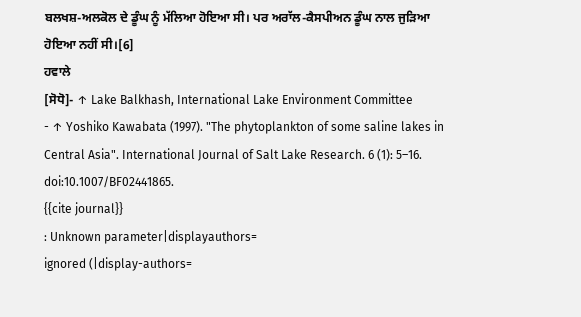ਬਲਖਸ਼-ਅਲਕੋਲ ਦੇ ਡੂੰਘ ਨੂੰ ਮੱਲਿਆ ਹੋਇਆ ਸੀ। ਪਰ ਅਰਾੱਲ-ਕੈਸਪੀਅਨ ਡੂੰਘ ਨਾਲ ਜੁੜਿਆ ਹੋਇਆ ਨਹੀਂ ਸੀ।[6]
ਹਵਾਲੇ
[ਸੋਧੋ]- ↑ Lake Balkhash, International Lake Environment Committee
- ↑ Yoshiko Kawabata (1997). "The phytoplankton of some saline lakes in Central Asia". International Journal of Salt Lake Research. 6 (1): 5–16. doi:10.1007/BF02441865.
{{cite journal}}
: Unknown parameter|displayauthors=
ignored (|display-authors=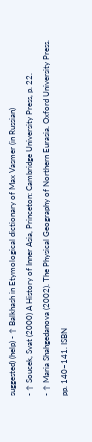suggested) (help) - ↑ Balkhash in Etymological dictionary of Max Vasmer (in Russian)
- ↑ Soucek, Svat (2000) A History of Inner Asia, Princeton: Cambridge University Press, p. 22.
- ↑ Maria Shahgedanova (2002). The Physical Geography of Northern Eurasia. Oxford University Press. pp. 140–141. ISBN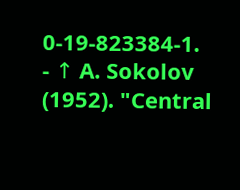0-19-823384-1.
- ↑ A. Sokolov (1952). "Central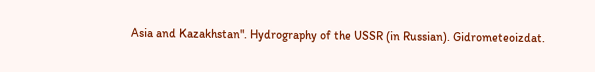Asia and Kazakhstan". Hydrography of the USSR (in Russian). Gidrometeoizdat.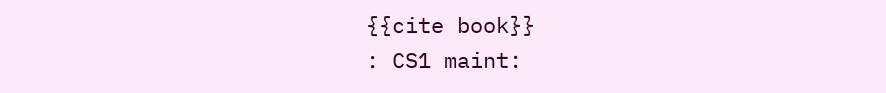{{cite book}}
: CS1 maint: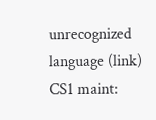unrecognized language (link) CS1 maint: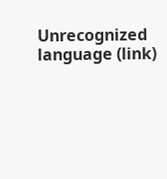Unrecognized language (link)